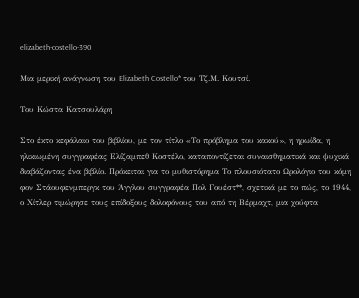elizabeth-costello-390

Μια μερική ανάγνωση του Elizabeth Costello* του Τζ.Μ. Κουτσί.

Του Κώστα Κατσουλάρη

Στο έκτο κεφάλαιο του βιβλίου, με τον τίτλο «Το πρόβλημα του κακού», η ηρωίδα, η ηλικιωμένη συγγραφέας Ελίζαμπεθ Κοστέλο, καταποντίζεται συναισθηματικά και ψυχικά διαβάζοντας ένα βιβλίο. Πρόκειται για το μυθιστόρημα Το πλουσιότατο Ωρολόγιο του κόμη φον Στάουφενμπεργκ του Άγγλου συγγραφέα Πολ Γουέστ**, σχετικά με το πώς, το 1944, ο Χίτλερ τιμώρησε τους επίδοξους δολοφόνους του από τη Βέρμαχτ, μια χούφτα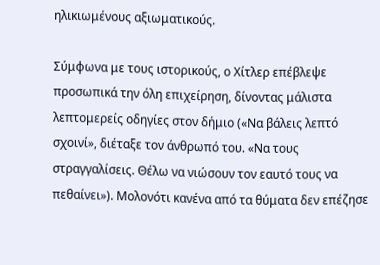ηλικιωμένους αξιωματικούς.

Σύμφωνα με τους ιστορικούς, ο Χίτλερ επέβλεψε προσωπικά την όλη επιχείρηση, δίνοντας μάλιστα λεπτομερείς οδηγίες στον δήμιο («Να βάλεις λεπτό σχοινί», διέταξε τον άνθρωπό του. «Να τους στραγγαλίσεις. Θέλω να νιώσουν τον εαυτό τους να πεθαίνει»). Μολονότι κανένα από τα θύματα δεν επέζησε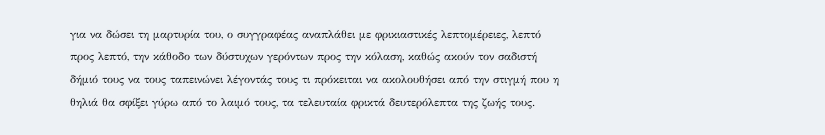για να δώσει τη μαρτυρία του, ο συγγραφέας αναπλάθει με φρικιαστικές λεπτομέρειες, λεπτό προς λεπτό, την κάθοδο των δύστυχων γερόντων προς την κόλαση, καθώς ακούν τον σαδιστή δήμιό τους να τους ταπεινώνει λέγοντάς τους τι πρόκειται να ακολουθήσει από την στιγμή που η θηλιά θα σφίξει γύρω από το λαιμό τους, τα τελευταία φρικτά δευτερόλεπτα της ζωής τους.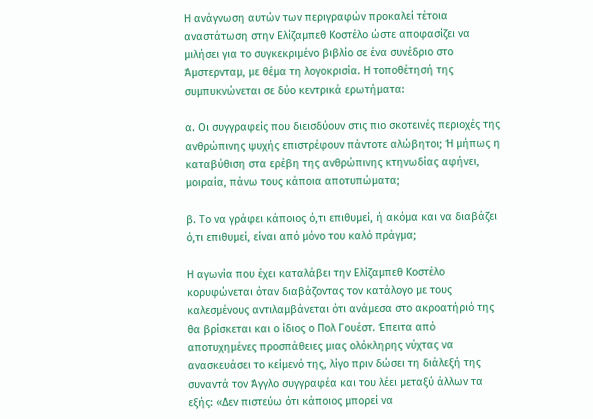Η ανάγνωση αυτών των περιγραφών προκαλεί τέτοια αναστάτωση στην Ελίζαμπεθ Κοστέλο ώστε αποφασίζει να μιλήσει για το συγκεκριμένο βιβλίο σε ένα συνέδριο στο Άμστερνταμ, με θέμα τη λογοκρισία. Η τοποθέτησή της συμπυκνώνεται σε δύο κεντρικά ερωτήματα:

α. Οι συγγραφείς που διεισδύουν στις πιο σκοτεινές περιοχές της ανθρώπινης ψυχής επιστρέφουν πάντοτε αλώβητοι; Ή μήπως η καταβύθιση στα ερέβη της ανθρώπινης κτηνωδίας αφήνει, μοιραία, πάνω τους κάποια αποτυπώματα;

β. Το να γράφει κάποιος ό,τι επιθυμεί, ή ακόμα και να διαβάζει ό,τι επιθυμεί, είναι από μόνο του καλό πράγμα;

Η αγωνία που έχει καταλάβει την Ελίζαμπεθ Κοστέλο κορυφώνεται όταν διαβάζοντας τον κατάλογο με τους καλεσμένους αντιλαμβάνεται ότι ανάμεσα στο ακροατήριό της θα βρίσκεται και ο ίδιος ο Πολ Γουέστ. Έπειτα από αποτυχημένες προσπάθειες μιας ολόκληρης νύχτας να ανασκευάσει το κείμενό της, λίγο πριν δώσει τη διάλεξή της συναντά τον Άγγλο συγγραφέα και του λέει μεταξύ άλλων τα εξής: «Δεν πιστεύω ότι κάποιος μπορεί να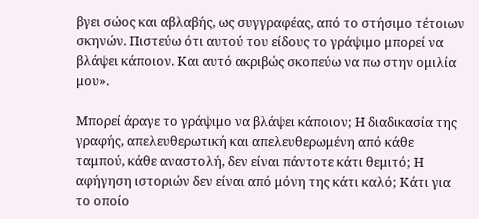βγει σώος και αβλαβής, ως συγγραφέας, από το στήσιμο τέτοιων σκηνών. Πιστεύω ότι αυτού του είδους το γράψιμο μπορεί να βλάψει κάποιον. Και αυτό ακριβώς σκοπεύω να πω στην ομιλία μου».

Μπορεί άραγε το γράψιμο να βλάψει κάποιον; Η διαδικασία της γραφής, απελευθερωτική και απελευθερωμένη από κάθε ταμπού, κάθε αναστολή, δεν είναι πάντοτε κάτι θεμιτό; Η αφήγηση ιστοριών δεν είναι από μόνη της κάτι καλό; Κάτι για το οποίο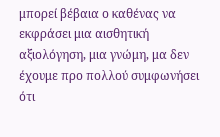μπορεί βέβαια ο καθένας να εκφράσει μια αισθητική αξιολόγηση, μια γνώμη, μα δεν έχουμε προ πολλού συμφωνήσει ότι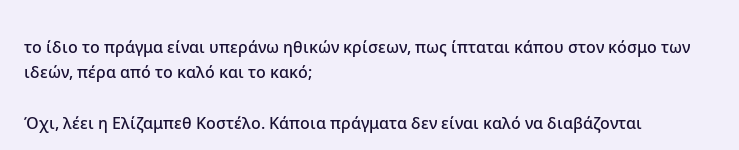το ίδιο το πράγμα είναι υπεράνω ηθικών κρίσεων, πως ίπταται κάπου στον κόσμο των ιδεών, πέρα από το καλό και το κακό;

Όχι, λέει η Ελίζαμπεθ Κοστέλο. Κάποια πράγματα δεν είναι καλό να διαβάζονται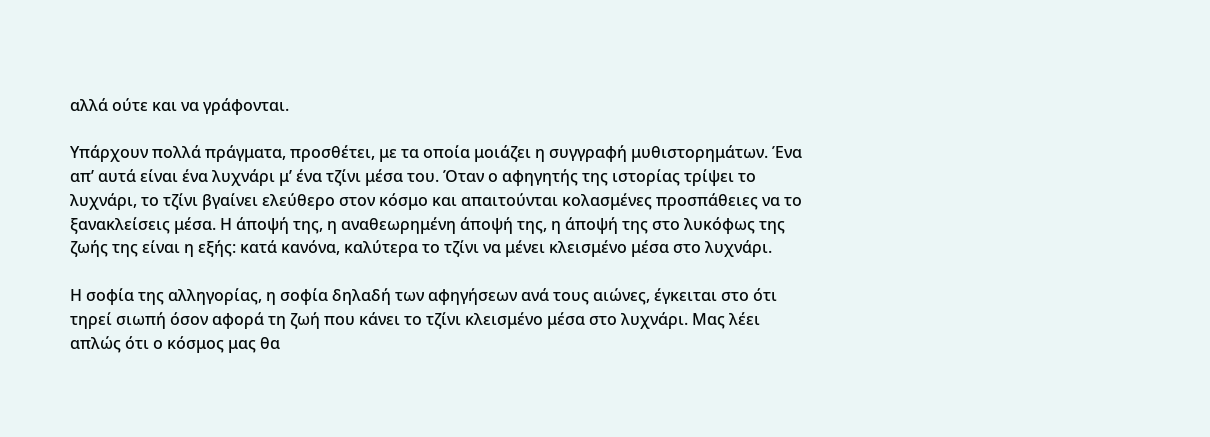αλλά ούτε και να γράφονται.

Υπάρχουν πολλά πράγματα, προσθέτει, με τα οποία μοιάζει η συγγραφή μυθιστορημάτων. Ένα απ’ αυτά είναι ένα λυχνάρι μ’ ένα τζίνι μέσα του. Όταν ο αφηγητής της ιστορίας τρίψει το λυχνάρι, το τζίνι βγαίνει ελεύθερο στον κόσμο και απαιτούνται κολασμένες προσπάθειες να το ξανακλείσεις μέσα. Η άποψή της, η αναθεωρημένη άποψή της, η άποψή της στο λυκόφως της ζωής της είναι η εξής: κατά κανόνα, καλύτερα το τζίνι να μένει κλεισμένο μέσα στο λυχνάρι.

Η σοφία της αλληγορίας, η σοφία δηλαδή των αφηγήσεων ανά τους αιώνες, έγκειται στο ότι τηρεί σιωπή όσον αφορά τη ζωή που κάνει το τζίνι κλεισμένο μέσα στο λυχνάρι. Μας λέει απλώς ότι ο κόσμος μας θα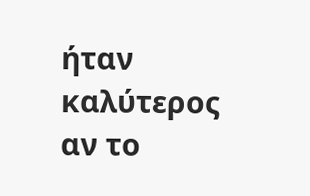ήταν καλύτερος αν το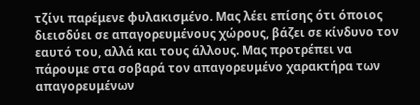τζίνι παρέμενε φυλακισμένο. Μας λέει επίσης ότι όποιος διεισδύει σε απαγορευμένους χώρους, βάζει σε κίνδυνο τον εαυτό του, αλλά και τους άλλους. Μας προτρέπει να πάρουμε στα σοβαρά τον απαγορευμένο χαρακτήρα των απαγορευμένων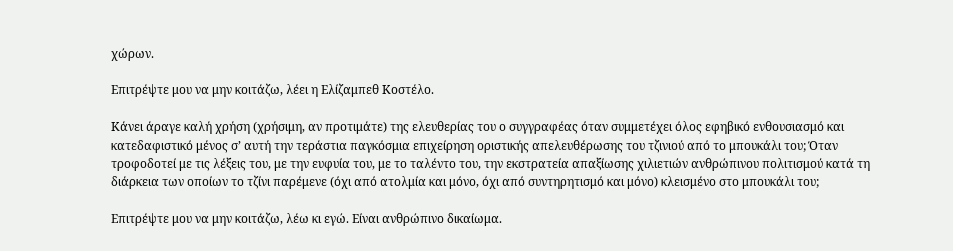χώρων.

Επιτρέψτε μου να μην κοιτάζω, λέει η Ελίζαμπεθ Κοστέλο.

Κάνει άραγε καλή χρήση (χρήσιμη, αν προτιμάτε) της ελευθερίας του ο συγγραφέας όταν συμμετέχει όλος εφηβικό ενθουσιασμό και κατεδαφιστικό μένος σ’ αυτή την τεράστια παγκόσμια επιχείρηση οριστικής απελευθέρωσης του τζινιού από το μπουκάλι του; Όταν τροφοδοτεί με τις λέξεις του, με την ευφυία του, με το ταλέντο του, την εκστρατεία απαξίωσης χιλιετιών ανθρώπινου πολιτισμού κατά τη διάρκεια των οποίων το τζίνι παρέμενε (όχι από ατολμία και μόνο, όχι από συντηρητισμό και μόνο) κλεισμένο στο μπουκάλι του;

Επιτρέψτε μου να μην κοιτάζω, λέω κι εγώ. Είναι ανθρώπινο δικαίωμα.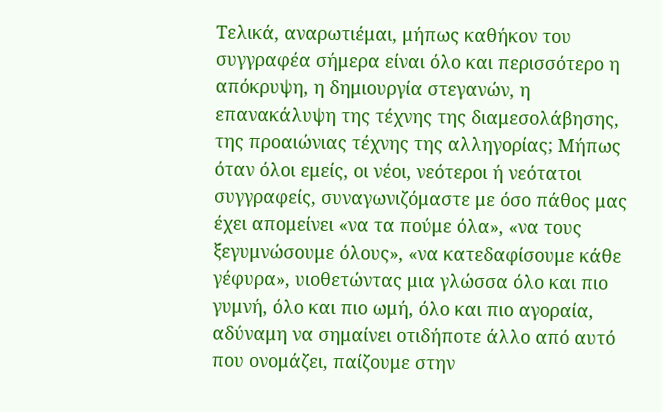Τελικά, αναρωτιέμαι, μήπως καθήκον του συγγραφέα σήμερα είναι όλο και περισσότερο η απόκρυψη, η δημιουργία στεγανών, η επανακάλυψη της τέχνης της διαμεσολάβησης, της προαιώνιας τέχνης της αλληγορίας; Μήπως όταν όλοι εμείς, οι νέοι, νεότεροι ή νεότατοι συγγραφείς, συναγωνιζόμαστε με όσο πάθος μας έχει απομείνει «να τα πούμε όλα», «να τους ξεγυμνώσουμε όλους», «να κατεδαφίσουμε κάθε γέφυρα», υιοθετώντας μια γλώσσα όλο και πιο γυμνή, όλο και πιο ωμή, όλο και πιο αγοραία, αδύναμη να σημαίνει οτιδήποτε άλλο από αυτό που ονομάζει, παίζουμε στην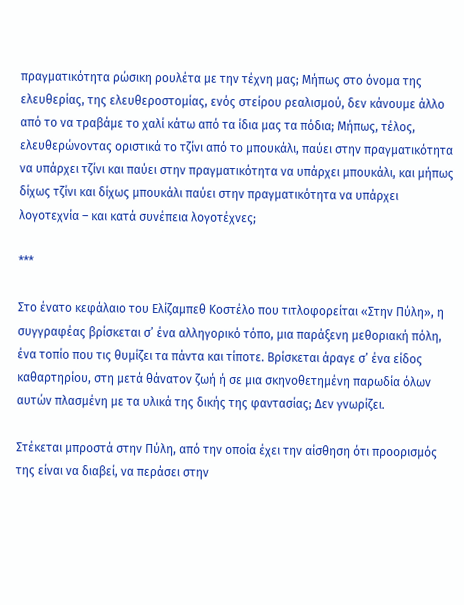πραγματικότητα ρώσικη ρουλέτα με την τέχνη μας; Μήπως στο όνομα της ελευθερίας, της ελευθεροστομίας, ενός στείρου ρεαλισμού, δεν κάνουμε άλλο από το να τραβάμε το χαλί κάτω από τα ίδια μας τα πόδια; Μήπως, τέλος, ελευθερώνοντας οριστικά το τζίνι από το μπουκάλι, παύει στην πραγματικότητα να υπάρχει τζίνι και παύει στην πραγματικότητα να υπάρχει μπουκάλι, και μήπως δίχως τζίνι και δίχως μπουκάλι παύει στην πραγματικότητα να υπάρχει λογοτεχνία – και κατά συνέπεια λογοτέχνες;

***

Στο ένατο κεφάλαιο του Ελίζαμπεθ Κοστέλο που τιτλοφορείται «Στην Πύλη», η συγγραφέας βρίσκεται σ’ ένα αλληγορικό τόπο, μια παράξενη μεθοριακή πόλη, ένα τοπίο που τις θυμίζει τα πάντα και τίποτε. Βρίσκεται άραγε σ’ ένα είδος καθαρτηρίου, στη μετά θάνατον ζωή ή σε μια σκηνοθετημένη παρωδία όλων αυτών πλασμένη με τα υλικά της δικής της φαντασίας; Δεν γνωρίζει.

Στέκεται μπροστά στην Πύλη, από την οποία έχει την αίσθηση ότι προορισμός της είναι να διαβεί, να περάσει στην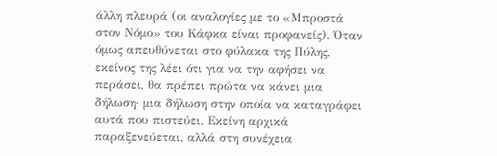άλλη πλευρά (οι αναλογίες με το «Μπροστά στον Νόμο» του Κάφκα είναι προφανείς). Όταν όμως απευθύνεται στο φύλακα της Πύλης, εκείνος της λέει ότι για να την αφήσει να περάσει, θα πρέπει πρώτα να κάνει μια δήλωση· μια δήλωση στην οποία να καταγράφει αυτά που πιστεύει. Εκείνη αρχικά παραξενεύεται, αλλά στη συνέχεια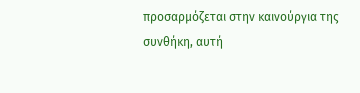προσαρμόζεται στην καινούργια της συνθήκη, αυτή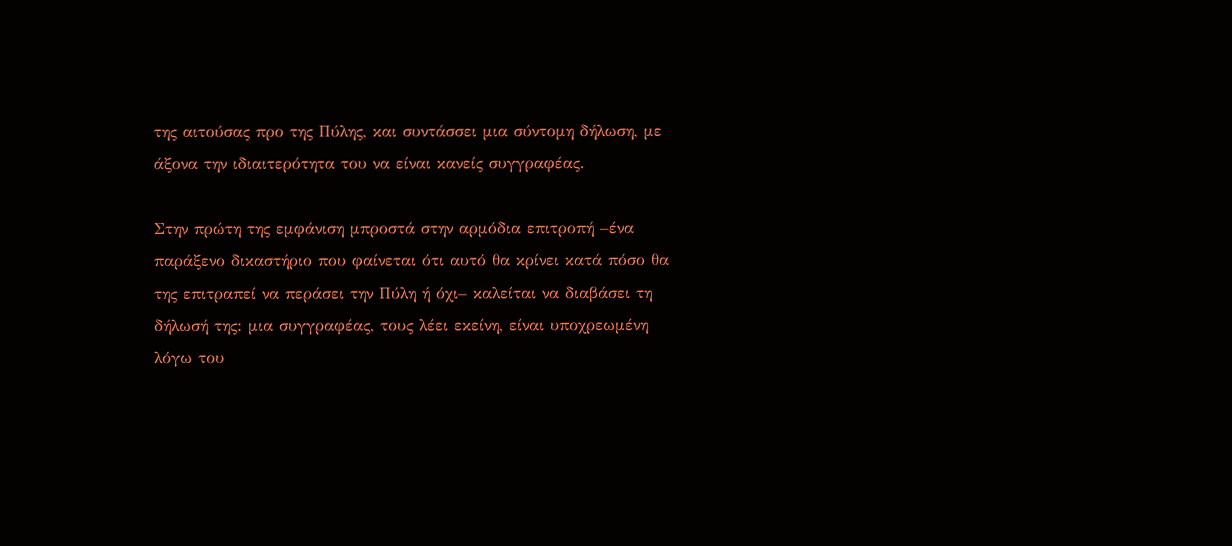της αιτούσας προ της Πύλης, και συντάσσει μια σύντομη δήλωση, με άξονα την ιδιαιτερότητα του να είναι κανείς συγγραφέας.

Στην πρώτη της εμφάνιση μπροστά στην αρμόδια επιτροπή –ένα παράξενο δικαστήριο που φαίνεται ότι αυτό θα κρίνει κατά πόσο θα της επιτραπεί να περάσει την Πύλη ή όχι– καλείται να διαβάσει τη δήλωσή της: μια συγγραφέας, τους λέει εκείνη, είναι υποχρεωμένη λόγω του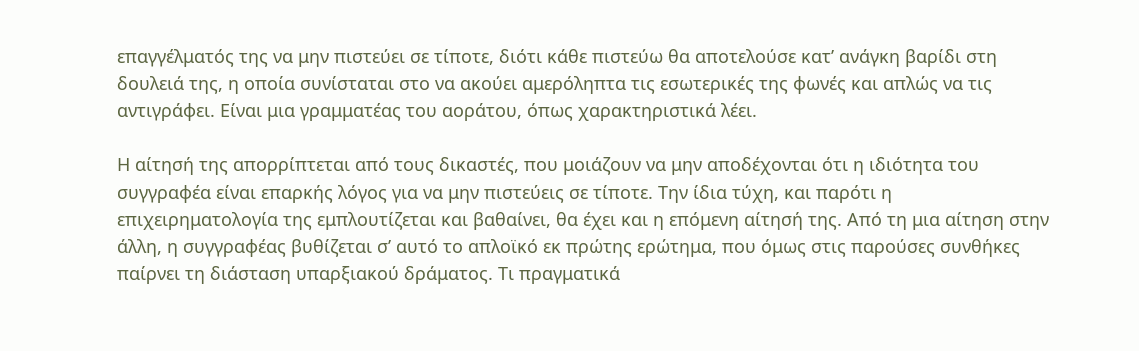επαγγέλματός της να μην πιστεύει σε τίποτε, διότι κάθε πιστεύω θα αποτελούσε κατ’ ανάγκη βαρίδι στη δουλειά της, η οποία συνίσταται στο να ακούει αμερόληπτα τις εσωτερικές της φωνές και απλώς να τις αντιγράφει. Είναι μια γραμματέας του αοράτου, όπως χαρακτηριστικά λέει.

Η αίτησή της απορρίπτεται από τους δικαστές, που μοιάζουν να μην αποδέχονται ότι η ιδιότητα του συγγραφέα είναι επαρκής λόγος για να μην πιστεύεις σε τίποτε. Την ίδια τύχη, και παρότι η επιχειρηματολογία της εμπλουτίζεται και βαθαίνει, θα έχει και η επόμενη αίτησή της. Από τη μια αίτηση στην άλλη, η συγγραφέας βυθίζεται σ’ αυτό το απλοϊκό εκ πρώτης ερώτημα, που όμως στις παρούσες συνθήκες παίρνει τη διάσταση υπαρξιακού δράματος. Τι πραγματικά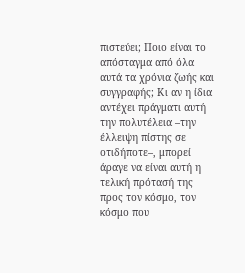πιστεύει; Ποιο είναι το απόσταγμα από όλα αυτά τα χρόνια ζωής και συγγραφής; Κι αν η ίδια αντέχει πράγματι αυτή την πολυτέλεια –την έλλειψη πίστης σε οτιδήποτε–, μπορεί άραγε να είναι αυτή η τελική πρότασή της προς τον κόσμο, τον κόσμο που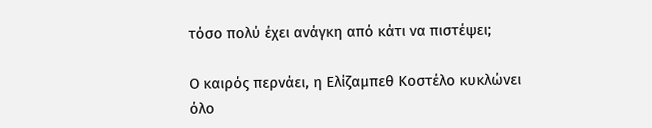τόσο πολύ έχει ανάγκη από κάτι να πιστέψει;

Ο καιρός περνάει, η Ελίζαμπεθ Κοστέλο κυκλώνει όλο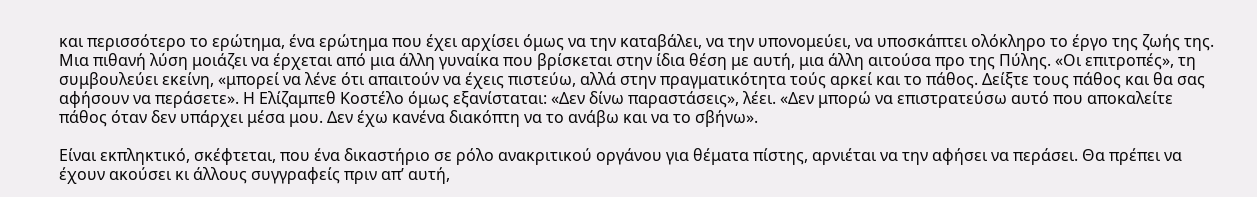και περισσότερο το ερώτημα, ένα ερώτημα που έχει αρχίσει όμως να την καταβάλει, να την υπονομεύει, να υποσκάπτει ολόκληρο το έργο της ζωής της. Μια πιθανή λύση μοιάζει να έρχεται από μια άλλη γυναίκα που βρίσκεται στην ίδια θέση με αυτή, μια άλλη αιτούσα προ της Πύλης. «Οι επιτροπές», τη συμβουλεύει εκείνη, «μπορεί να λένε ότι απαιτούν να έχεις πιστεύω, αλλά στην πραγματικότητα τούς αρκεί και το πάθος. Δείξτε τους πάθος και θα σας αφήσουν να περάσετε». Η Ελίζαμπεθ Κοστέλο όμως εξανίσταται: «Δεν δίνω παραστάσεις», λέει. «Δεν μπορώ να επιστρατεύσω αυτό που αποκαλείτε πάθος όταν δεν υπάρχει μέσα μου. Δεν έχω κανένα διακόπτη να το ανάβω και να το σβήνω».

Είναι εκπληκτικό, σκέφτεται, που ένα δικαστήριο σε ρόλο ανακριτικού οργάνου για θέματα πίστης, αρνιέται να την αφήσει να περάσει. Θα πρέπει να έχουν ακούσει κι άλλους συγγραφείς πριν απ’ αυτή,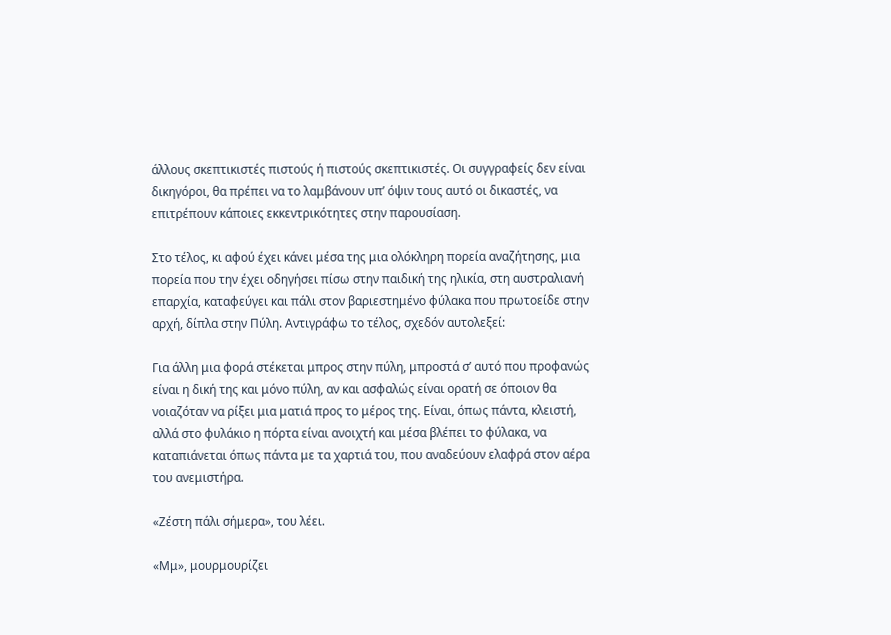άλλους σκεπτικιστές πιστούς ή πιστούς σκεπτικιστές. Οι συγγραφείς δεν είναι δικηγόροι, θα πρέπει να το λαμβάνουν υπ’ όψιν τους αυτό οι δικαστές, να επιτρέπουν κάποιες εκκεντρικότητες στην παρουσίαση.

Στο τέλος, κι αφού έχει κάνει μέσα της μια ολόκληρη πορεία αναζήτησης, μια πορεία που την έχει οδηγήσει πίσω στην παιδική της ηλικία, στη αυστραλιανή επαρχία, καταφεύγει και πάλι στον βαριεστημένο φύλακα που πρωτοείδε στην αρχή, δίπλα στην Πύλη. Αντιγράφω το τέλος, σχεδόν αυτολεξεί:

Για άλλη μια φορά στέκεται μπρος στην πύλη, μπροστά σ’ αυτό που προφανώς είναι η δική της και μόνο πύλη, αν και ασφαλώς είναι ορατή σε όποιον θα νοιαζόταν να ρίξει μια ματιά προς το μέρος της. Είναι, όπως πάντα, κλειστή, αλλά στο φυλάκιο η πόρτα είναι ανοιχτή και μέσα βλέπει το φύλακα, να καταπιάνεται όπως πάντα με τα χαρτιά του, που αναδεύουν ελαφρά στον αέρα του ανεμιστήρα.

«Ζέστη πάλι σήμερα», του λέει.

«Μμ», μουρμουρίζει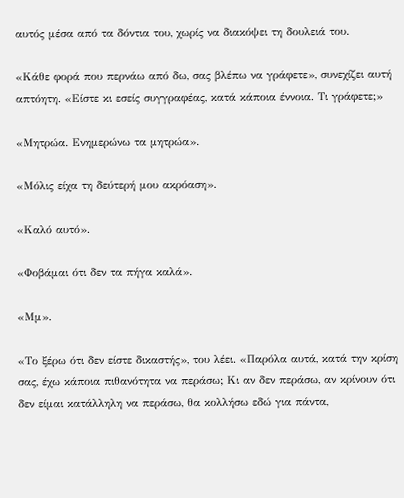αυτός μέσα από τα δόντια του, χωρίς να διακόψει τη δουλειά του.

«Κάθε φορά που περνάω από δω, σας βλέπω να γράφετε», συνεχίζει αυτή απτόητη. «Είστε κι εσείς συγγραφέας, κατά κάποια έννοια. Τι γράφετε;»

«Μητρώα. Ενημερώνω τα μητρώα».

«Μόλις είχα τη δεύτερή μου ακρόαση».

«Καλό αυτό».

«Φοβάμαι ότι δεν τα πήγα καλά».

«Μμ».

«Το ξέρω ότι δεν είστε δικαστής», του λέει. «Παρόλα αυτά, κατά την κρίση σας, έχω κάποια πιθανότητα να περάσω; Κι αν δεν περάσω, αν κρίνουν ότι δεν είμαι κατάλληλη να περάσω, θα κολλήσω εδώ για πάντα,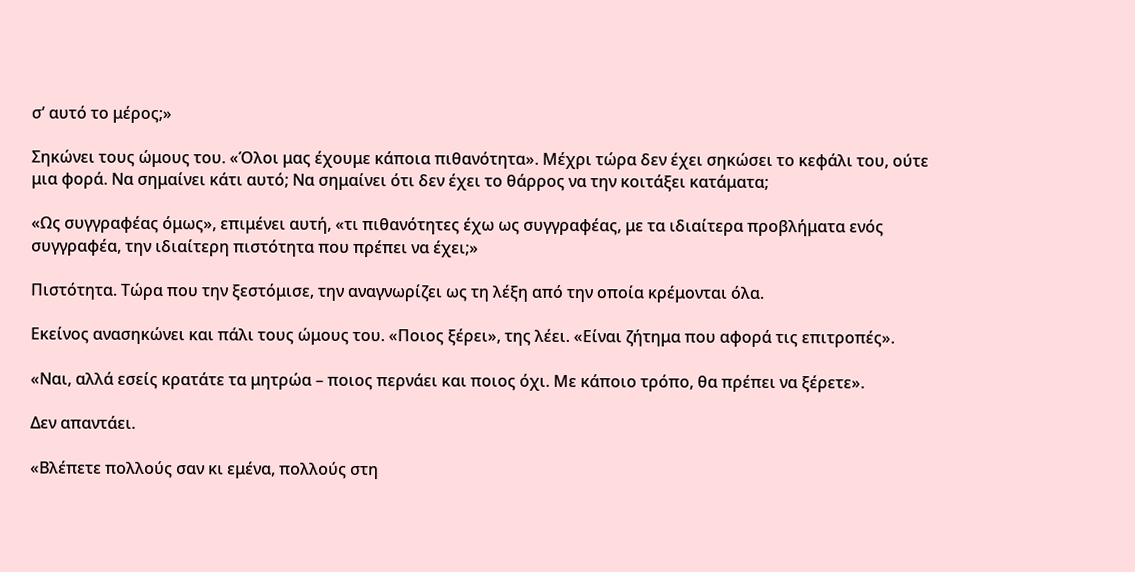σ’ αυτό το μέρος;»

Σηκώνει τους ώμους του. «Όλοι μας έχουμε κάποια πιθανότητα». Μέχρι τώρα δεν έχει σηκώσει το κεφάλι του, ούτε μια φορά. Να σημαίνει κάτι αυτό; Να σημαίνει ότι δεν έχει το θάρρος να την κοιτάξει κατάματα;

«Ως συγγραφέας όμως», επιμένει αυτή, «τι πιθανότητες έχω ως συγγραφέας, με τα ιδιαίτερα προβλήματα ενός συγγραφέα, την ιδιαίτερη πιστότητα που πρέπει να έχει;»

Πιστότητα. Τώρα που την ξεστόμισε, την αναγνωρίζει ως τη λέξη από την οποία κρέμονται όλα.

Εκείνος ανασηκώνει και πάλι τους ώμους του. «Ποιος ξέρει», της λέει. «Είναι ζήτημα που αφορά τις επιτροπές».

«Ναι, αλλά εσείς κρατάτε τα μητρώα – ποιος περνάει και ποιος όχι. Με κάποιο τρόπο, θα πρέπει να ξέρετε».

Δεν απαντάει.

«Βλέπετε πολλούς σαν κι εμένα, πολλούς στη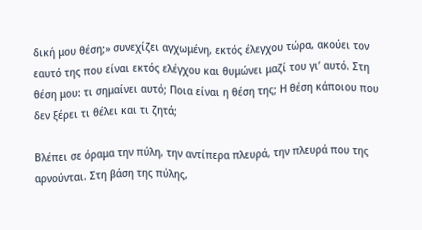δική μου θέση;» συνεχίζει αγχωμένη, εκτός έλεγχου τώρα, ακούει τον εαυτό της που είναι εκτός ελέγχου και θυμώνει μαζί του γι’ αυτό. Στη θέση μου: τι σημαίνει αυτό; Ποια είναι η θέση της; Η θέση κάποιου που δεν ξέρει τι θέλει και τι ζητά;

Βλέπει σε όραμα την πύλη, την αντίπερα πλευρά, την πλευρά που της αρνούνται. Στη βάση της πύλης,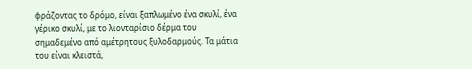φράζοντας το δρόμο, είναι ξαπλωμένο ένα σκυλί, ένα γέρικο σκυλί, με το λιονταρίσιο δέρμα του σημαδεμένο από αμέτρητους ξυλοδαρμούς. Τα μάτια του είναι κλειστά,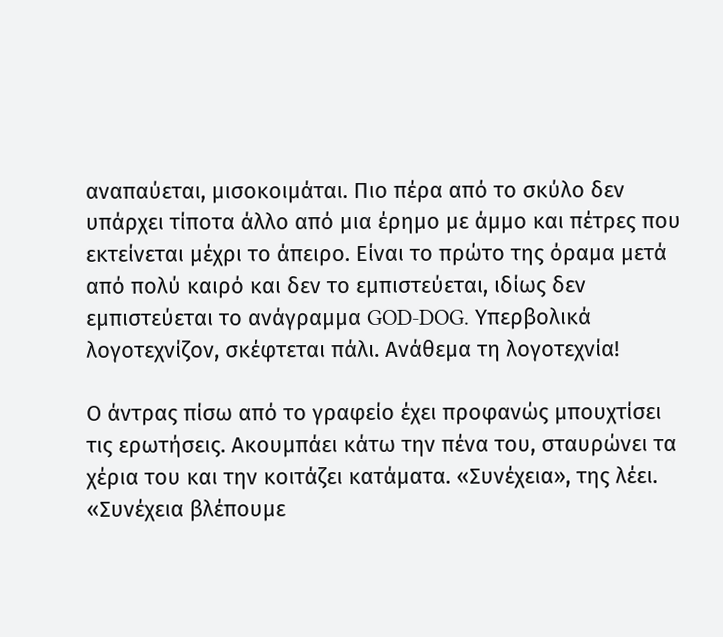αναπαύεται, μισοκοιμάται. Πιο πέρα από το σκύλο δεν υπάρχει τίποτα άλλο από μια έρημο με άμμο και πέτρες που εκτείνεται μέχρι το άπειρο. Είναι το πρώτο της όραμα μετά από πολύ καιρό και δεν το εμπιστεύεται, ιδίως δεν εμπιστεύεται το ανάγραμμα GOD-DOG. Υπερβολικά λογοτεχνίζον, σκέφτεται πάλι. Ανάθεμα τη λογοτεχνία!

Ο άντρας πίσω από το γραφείο έχει προφανώς μπουχτίσει τις ερωτήσεις. Ακουμπάει κάτω την πένα του, σταυρώνει τα χέρια του και την κοιτάζει κατάματα. «Συνέχεια», της λέει. «Συνέχεια βλέπουμε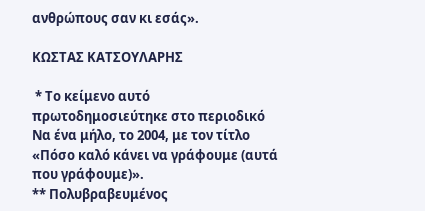ανθρώπους σαν κι εσάς».

ΚΩΣΤΑΣ ΚΑΤΣΟΥΛΑΡΗΣ

 * Το κείμενο αυτό πρωτοδημοσιεύτηκε στο περιοδικό Να ένα μήλο, το 2004, με τον τίτλο «Πόσο καλό κάνει να γράφουμε (αυτά που γράφουμε)».
** Πολυβραβευμένος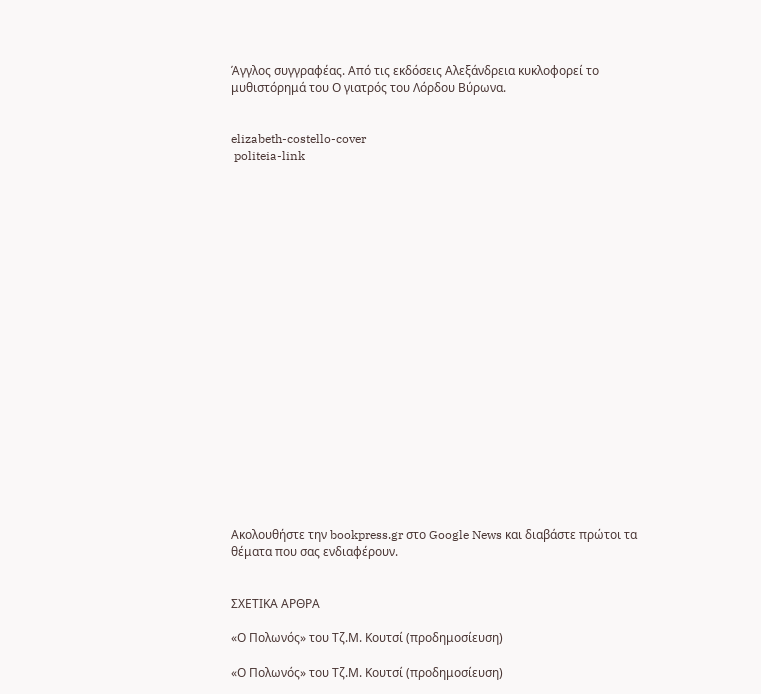Άγγλος συγγραφέας. Από τις εκδόσεις Αλεξάνδρεια κυκλοφορεί το μυθιστόρημά του Ο γιατρός του Λόρδου Βύρωνα.


elizabeth-costello-cover
 politeia-link





















Ακολουθήστε την bookpress.gr στο Google News και διαβάστε πρώτοι τα θέματα που σας ενδιαφέρουν.


ΣΧΕΤΙΚΑ ΑΡΘΡΑ

«Ο Πολωνός» του Τζ.Μ. Κουτσί (προδημοσίευση)

«Ο Πολωνός» του Τζ.Μ. Κουτσί (προδημοσίευση)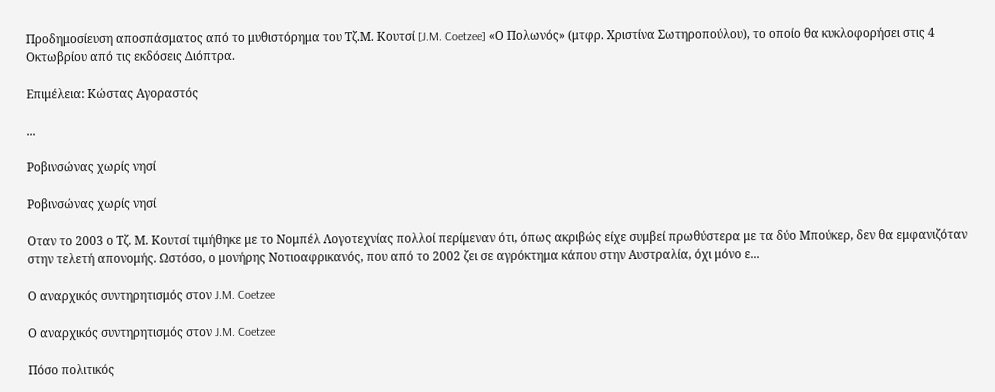Προδημοσίευση αποσπάσματος από το μυθιστόρημα του Τζ.Μ. Κουτσί [J.M. Coetzee] «Ο Πολωνός» (μτφρ. Χριστίνα Σωτηροπούλου), το οποίο θα κυκλοφορήσει στις 4 Οκτωβρίου από τις εκδόσεις Διόπτρα.

Επιμέλεια: Κώστας Αγοραστός

...

Ρoβινσώνας χωρίς νησί

Ρoβινσώνας χωρίς νησί

Οταν το 2003 ο Τζ. Μ. Κουτσί τιμήθηκε με το Νομπέλ Λογοτεχνίας πολλοί περίμεναν ότι, όπως ακριβώς είχε συμβεί πρωθύστερα με τα δύο Μπούκερ, δεν θα εμφανιζόταν στην τελετή απονομής. Ωστόσο, ο μονήρης Νοτιοαφρικανός, που από το 2002 ζει σε αγρόκτημα κάπου στην Αυστραλία, όχι μόνο ε...

Ο αναρχικός συντηρητισμός στον J.M. Coetzee

Ο αναρχικός συντηρητισμός στον J.M. Coetzee

Πόσο πολιτικός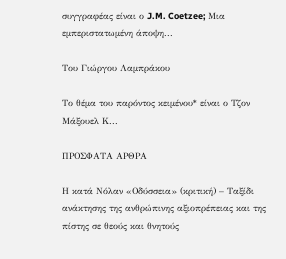συγγραφέας είναι ο J.M. Coetzee; Μια εμπεριστατωμένη άποψη...

Του Γιώργου Λαμπράκου

Το θέμα του παρόντος κειμένου* είναι ο Τζον Μάξουελ Κ...

ΠΡΟΣΦΑΤΑ ΑΡΘΡΑ

Η κατά Νόλαν «Οδύσσεια» (κριτική) – Ταξίδι ανάκτησης της ανθρώπινης αξιοπρέπειας και της πίστης σε θεούς και θνητούς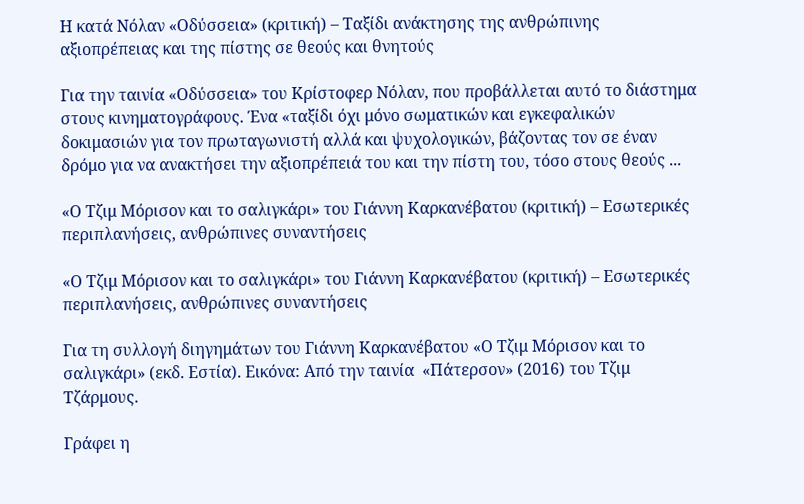Η κατά Νόλαν «Οδύσσεια» (κριτική) – Ταξίδι ανάκτησης της ανθρώπινης αξιοπρέπειας και της πίστης σε θεούς και θνητούς

Για την ταινία «Οδύσσεια» του Κρίστοφερ Νόλαν, που προβάλλεται αυτό το διάστημα στους κινηματογράφους. Ένα «ταξίδι όχι μόνο σωματικών και εγκεφαλικών δοκιμασιών για τον πρωταγωνιστή αλλά και ψυχολογικών, βάζοντας τον σε έναν δρόμο για να ανακτήσει την αξιοπρέπειά του και την πίστη του, τόσο στους θεούς ...

«Ο Τζιμ Μόρισον και το σαλιγκάρι» του Γιάννη Καρκανέβατου (κριτική) – Εσωτερικές περιπλανήσεις, ανθρώπινες συναντήσεις

«Ο Τζιμ Μόρισον και το σαλιγκάρι» του Γιάννη Καρκανέβατου (κριτική) – Εσωτερικές περιπλανήσεις, ανθρώπινες συναντήσεις

Για τη συλλογή διηγημάτων του Γιάννη Καρκανέβατου «Ο Τζιμ Μόρισον και το σαλιγκάρι» (εκδ. Εστία). Εικόνα: Από την ταινία  «Πάτερσον» (2016) του Τζιμ Τζάρμους.

Γράφει η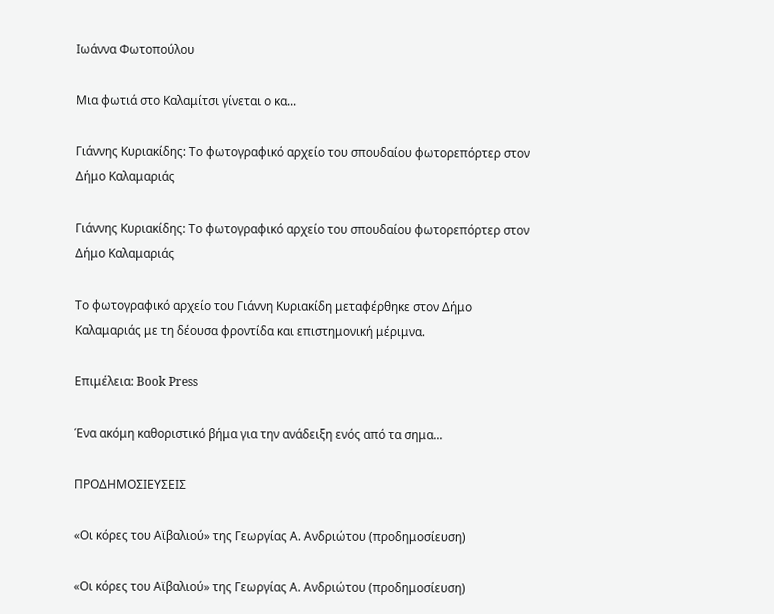Ιωάννα Φωτοπούλου

Μια φωτιά στο Καλαμίτσι γίνεται ο κα...

Γιάννης Κυριακίδης: Το φωτογραφικό αρχείο του σπουδαίου φωτορεπόρτερ στον Δήμο Καλαμαριάς

Γιάννης Κυριακίδης: Το φωτογραφικό αρχείο του σπουδαίου φωτορεπόρτερ στον Δήμο Καλαμαριάς

Το φωτογραφικό αρχείο του Γιάννη Κυριακίδη μεταφέρθηκε στον Δήμο Καλαμαριάς με τη δέουσα φροντίδα και επιστημονική μέριμνα.

Επιμέλεια: Book Press

Ένα ακόμη καθοριστικό βήμα για την ανάδειξη ενός από τα σημα...

ΠΡΟΔΗΜΟΣΙΕΥΣΕΙΣ

«Οι κόρες του Αϊβαλιού» της Γεωργίας Α. Ανδριώτου (προδημοσίευση)

«Οι κόρες του Αϊβαλιού» της Γεωργίας Α. Ανδριώτου (προδημοσίευση)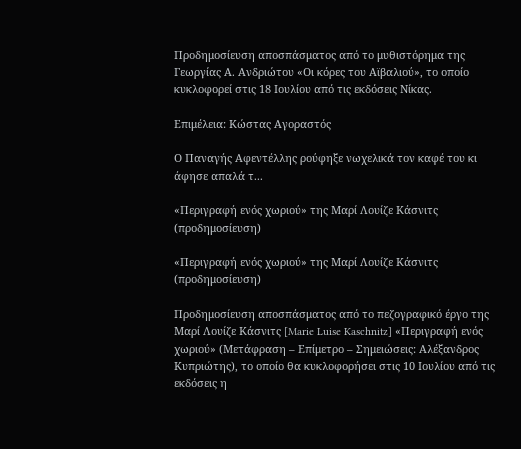Προδημοσίευση αποσπάσματος από το μυθιστόρημα της Γεωργίας Α. Ανδριώτου «Οι κόρες του Αϊβαλιού», το οποίο κυκλοφορεί στις 18 Ιουλίου από τις εκδόσεις Νίκας.

Επιμέλεια: Κώστας Αγοραστός

Ο Παναγής Αφεντέλλης ρούφηξε νωχελικά τον καφέ του κι άφησε απαλά τ...

«Περιγραφή ενός χωριού» της Μαρί Λουίζε Κάσνιτς (προδημοσίευση)

«Περιγραφή ενός χωριού» της Μαρί Λουίζε Κάσνιτς (προδημοσίευση)

Προδημοσίευση αποσπάσματος από το πεζογραφικό έργο της Μαρί Λουίζε Κάσνιτς [Marie Luise Kaschnitz] «Περιγραφή ενός χωριού» (Μετάφραση – Επίμετρο – Σημειώσεις: Αλέξανδρος Κυπριώτης), το οποίο θα κυκλοφορήσει στις 10 Ιουλίου από τις εκδόσεις η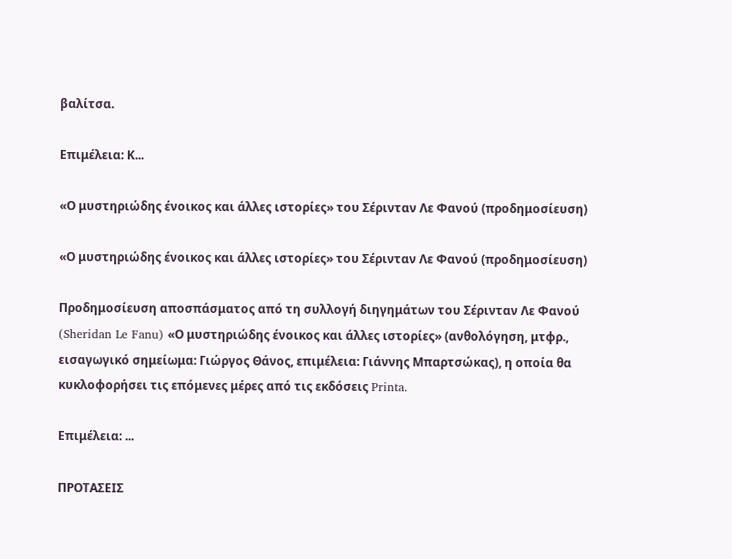βαλίτσα.

Επιμέλεια: Κ...

«Ο μυστηριώδης ένοικος και άλλες ιστορίες» του Σέρινταν Λε Φανού (προδημοσίευση)

«Ο μυστηριώδης ένοικος και άλλες ιστορίες» του Σέρινταν Λε Φανού (προδημοσίευση)

Προδημοσίευση αποσπάσματος από τη συλλογή διηγημάτων του Σέρινταν Λε Φανού (Sheridan Le Fanu) «Ο μυστηριώδης ένοικος και άλλες ιστορίες» (ανθολόγηση, μτφρ., εισαγωγικό σημείωμα: Γιώργος Θάνος, επιμέλεια: Γιάννης Μπαρτσώκας), η οποία θα κυκλοφορήσει τις επόμενες μέρες από τις εκδόσεις Printa.

Επιμέλεια: ...

ΠΡΟΤΑΣΕΙΣ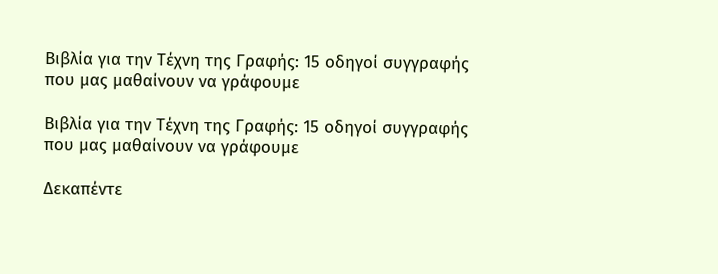Βιβλία για την Τέχνη της Γραφής: 15 οδηγοί συγγραφής που μας μαθαίνουν να γράφουμε

Βιβλία για την Τέχνη της Γραφής: 15 οδηγοί συγγραφής που μας μαθαίνουν να γράφουμε

Δεκαπέντε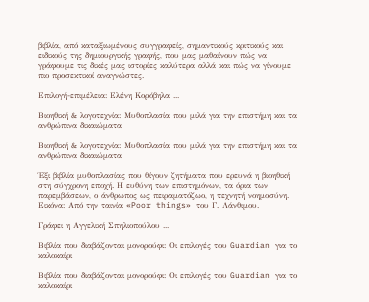βιβλία, από καταξιωμένους συγγραφείς, σημαντικούς κριτικούς και ειδικούς της δημιουργικής γραφής, που μας μαθαίνουν πώς να γράφουμε τις δικές μας ιστορίες καλύτερα αλλά και πώς να γίνουμε πιο προσεκτικοί αναγνώστες.

Επιλογή-επιμέλεια: Ελένη Κορόβηλα ...

Βιοηθική & λογοτεχνία: Μυθοπλασία που μιλά για την επιστήμη και τα ανθρώπινα δικαιώματα

Βιοηθική & λογοτεχνία: Μυθοπλασία που μιλά για την επιστήμη και τα ανθρώπινα δικαιώματα

Έξι βιβλία μυθοπλασίας που θίγουν ζητήματα που ερευνά η βιοηθική στη σύγχρονη εποχή. Η ευθύνη των επιστημόνων, τα όρια των παρεμβάσεων, ο άνθρωπος ως πειραματόζωο, η τεχνητή νοημοσύνη. Εικόνα: Από την ταινία «Poor things» του Γ. Λάνθιμου.

Γράφει η Αγγελική Σπηλιοπούλου ...

Βιβλία που διαβάζονται μονορούφι: Οι επιλογές του Guardian για το καλοκαίρι

Βιβλία που διαβάζονται μονορούφι: Οι επιλογές του Guardian για το καλοκαίρι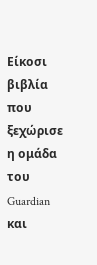Είκοσι βιβλία που ξεχώρισε η ομάδα του Guardian και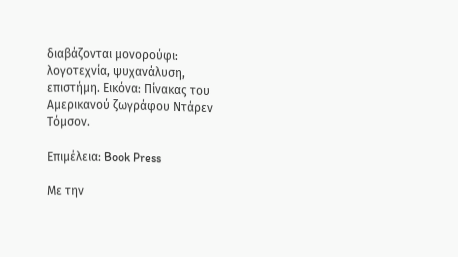διαβάζονται μονορούφι: λογοτεχνία, ψυχανάλυση, επιστήμη. Εικόνα: Πίνακας του Αμερικανού ζωγράφου Ντάρεν Τόμσον.

Επιμέλεια: Book Press

Με την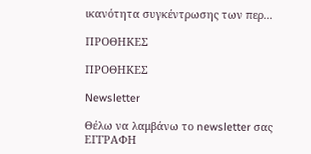ικανότητα συγκέντρωσης των περ...

ΠΡΟΘΗΚΕΣ

ΠΡΟΘΗΚΕΣ

Newsletter

Θέλω να λαμβάνω το newsletter σας
ΕΓΓΡΑΦΗ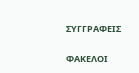ΣΥΓΓΡΑΦΕΙΣ

ΦΑΚΕΛΟΙ